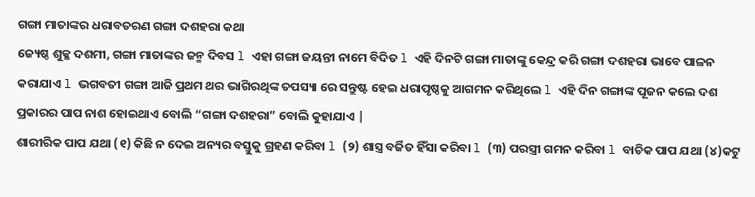ଗଙ୍ଗା ମାତାଙ୍କର ଧରାବତରଣ ଗଙ୍ଗା ଦଶହରା କଥା
ଜ୍ୟେଷ୍ଠ ଶୁକ୍ଳ ଦଶମୀ, ଗଙ୍ଗା ମାତାଙ୍କର ଜନ୍ମ ଦିବସ l ଏହା ଗଙ୍ଗା ଜୟନ୍ତୀ ନାମେ ବିଦିତ l ଏହି ଦିନଟି ଗଙ୍ଗା ମାତାଙ୍କୁ କେନ୍ଦ୍ର କରି ଗଙ୍ଗା ଦଶହରା ଭାବେ ପାଳନ କରାଯାଏ l ଭଗବତୀ ଗଙ୍ଗା ଆଜି ପ୍ରଥମ ଥର ଭାଗିରଥିଙ୍କ ତପସ୍ୟା ରେ ସନ୍ତୁଷ୍ଟ ହେଇ ଧରାପୃଷ୍ଠକୁ ଆଗମନ କରିଥିଲେ l ଏହି ଦିନ ଗଙ୍ଗାଙ୍କ ପୂଜନ କଲେ ଦଶ ପ୍ରକାରର ପାପ ନାଶ ହୋଇଥାଏ ବୋଲି “ଗଙ୍ଗା ଦଶହରା” ବୋଲି କୁହାଯାଏ |
ଶାରୀରିକ ପାପ ଯଥା (୧) କିଛି ନ ଦେଇ ଅନ୍ୟର ବସ୍ତୁକୁ ଗ୍ରହଣ କରିବା l (୨) ଶାସ୍ତ୍ର ବର୍ଜିତ ହିଁସା କରିବା l (୩) ପରସ୍ତ୍ରୀ ଗମନ କରିବା l ବାଚିକ ପାପ ଯଥା (୪)କଟୁ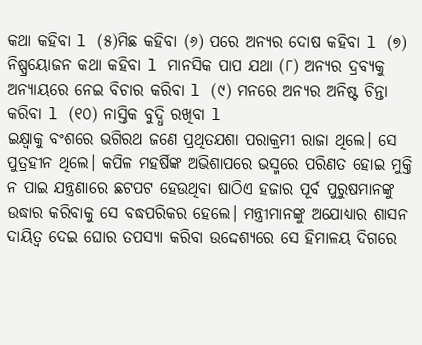କଥା କହିବା l (୫)ମିଛ କହିବା (୬) ପରେ ଅନ୍ୟର ଦୋଷ କହିବା l (୭) ନିଷ୍ପ୍ରୟୋଜନ କଥା କହିବା l ମାନସିକ ପାପ ଯଥା (୮) ଅନ୍ୟର ଦ୍ରବ୍ୟକୁ ଅନ୍ୟାୟରେ ନେଇ ବିଚାର କରିବା l (୯) ମନରେ ଅନ୍ୟର ଅନିଷ୍ଟ ଚିନ୍ତା କରିବା l (୧୦) ନାସ୍ତିକ ବୁଦ୍ଧି ରଖିବା l
ଇକ୍ଷ୍ବାକୁ ବଂଶରେ ଭଗିରଥ ଜଣେ ପ୍ରଥିତଯଶା ପରାକ୍ରମୀ ରାଜା ଥିଲେ। ସେ ପୁତ୍ରହୀନ ଥିଲେ। କପିଳ ମହର୍ଷିଙ୍କ ଅଭିଶାପରେ ଭସ୍ମରେ ପରିଣତ ହୋଇ ମୁକ୍ତି ନ ପାଇ ଯନ୍ତ୍ରଣାରେ ଛଟପଟ ହେଉଥିବା ଷାଠିଏ ହଜାର ପୂର୍ବ ପୁରୁଷମାନଙ୍କୁ ଉଦ୍ଧାର କରିବାକୁ ସେ ବଦ୍ଧପରିକର ହେଲେ। ମନ୍ତ୍ରୀମାନଙ୍କୁ ଅଯୋଧ୍ୟାର ଶାସନ ଦାୟିତ୍ଵ ଦେଇ ଘୋର ତପସ୍ୟା କରିବା ଉଦ୍ଦେଶ୍ୟରେ ସେ ହିମାଳୟ ଦିଗରେ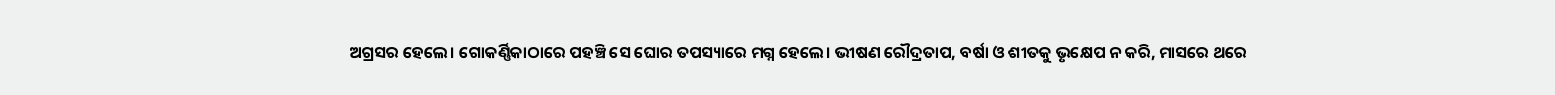ଅଗ୍ରସର ହେଲେ। ଗୋକର୍ଣ୍ଣିକାଠାରେ ପହଞ୍ଚି ସେ ଘୋର ତପସ୍ୟାରେ ମଗ୍ନ ହେଲେ। ଭୀଷଣ ରୌଦ୍ରତାପ, ବର୍ଷା ଓ ଶୀତକୁ ଭୃକ୍ଷେପ ନ କରି, ମାସରେ ଥରେ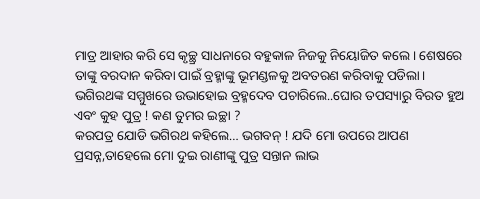ମାତ୍ର ଆହାର କରି ସେ କୃଚ୍ଛ୍ର ସାଧନାରେ ବହୁକାଳ ନିଜକୁ ନିୟୋଜିତ କଲେ। ଶେଷରେ ତାଙ୍କୁ ବରଦାନ କରିବା ପାଇଁ ବ୍ରହ୍ମାଙ୍କୁ ଭୂମଣ୍ଡଳକୁ ଅବତରଣ କରିବାକୁ ପଡିଲା। ଭଗିରଥଙ୍କ ସମ୍ମୁଖରେ ଉଭାହୋଇ ବ୍ରହ୍ମଦେବ ପଚାରିଲେ..ଘୋର ତପସ୍ୟାରୁ ବିରତ ହୁଅ ଏବଂ କୁହ ପୁତ୍ର ! କଣ ତୁମର ଇଚ୍ଛା ?
କରପତ୍ର ଯୋଡି ଭଗିରଥ କହିଲେ… ଭଗବନ୍ ! ଯଦି ମୋ ଉପରେ ଆପଣ ପ୍ରସନ୍ନ,ତାହେଲେ ମୋ ଦୁଇ ରାଣୀଙ୍କୁ ପୁତ୍ର ସନ୍ତାନ ଲାଭ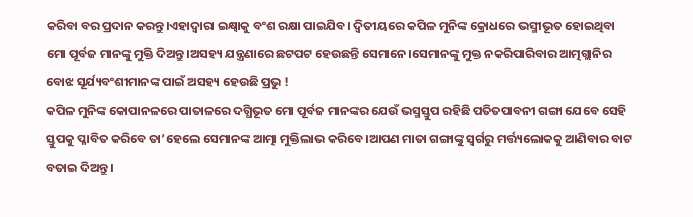କରିବା ବର ପ୍ରଦାନ କରନ୍ତୁ।ଏହାଦ୍ବାରା ଇକ୍ଷ୍ବାକୁ ବଂଶ ରକ୍ଷା ପାଇଯିବ। ଦ୍ବିତୀୟରେ କପିଳ ମୁନିଙ୍କ କ୍ରୋଧରେ ଭସ୍ମୀଭୂତ ହୋଇଥିବା ମୋ ପୂର୍ବଜ ମାନଙ୍କୁ ମୁକ୍ତି ଦିଅନ୍ତୁ।ଅସହ୍ୟ ଯନ୍ତ୍ରଣାରେ ଛଟପଟ ହେଉଛନ୍ତି ସେମାନେ।ସେମାନଙ୍କୁ ମୁକ୍ତ ନକରିପାରିବାର ଆତ୍ମଗ୍ଲାନିର ବୋଝ ସୂର୍ଯ୍ୟବଂଶୀମାନଙ୍କ ପାଇଁ ଅସହ୍ୟ ହେଉଛି ପ୍ରଭୁ !
କପିଳ ମୁନିଙ୍କ କୋପାନଳରେ ପାତାଳରେ ଦଗ୍ଧିଭୂତ ମୋ ପୂର୍ବଜ ମାନଙ୍କର ଯେଉଁ ଭସ୍ମସ୍ତୁପ ରହିଛି ପତିତପାବନୀ ଗଙ୍ଗା ଯେବେ ସେହି ସ୍ତୁପକୁ ପ୍ଳାବିତ କରିବେ ତା’ହେଲେ ସେମାନଙ୍କ ଆତ୍ମା ମୁକ୍ତିଲାଭ କରିବେ।ଆପଣ ମାତା ଗଙ୍ଗାଙ୍କୁ ସ୍ଵର୍ଗରୁ ମର୍ତ୍ତ୍ୟଲୋକକୁ ଆଣିବାର ବାଟ ବତାଇ ଦିଅନ୍ତୁ।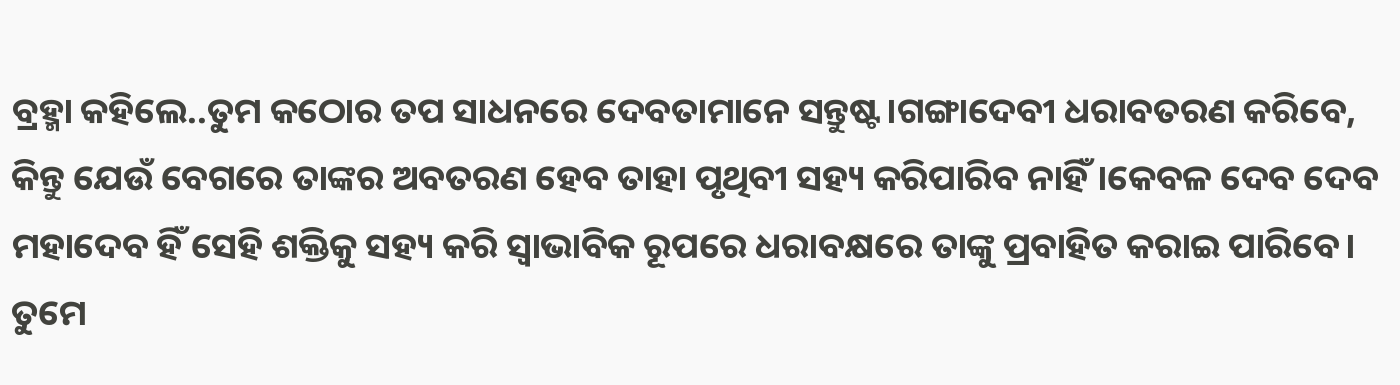ବ୍ରହ୍ମା କହିଲେ..ତୁମ କଠୋର ତପ ସାଧନରେ ଦେବତାମାନେ ସନ୍ତୁଷ୍ଟ।ଗଙ୍ଗାଦେବୀ ଧରାବତରଣ କରିବେ, କିନ୍ତୁ ଯେଉଁ ବେଗରେ ତାଙ୍କର ଅବତରଣ ହେବ ତାହା ପୃଥିବୀ ସହ୍ୟ କରିପାରିବ ନାହିଁ।କେବଳ ଦେବ ଦେବ ମହାଦେବ ହିଁ ସେହି ଶକ୍ତିକୁ ସହ୍ୟ କରି ସ୍ୱାଭାବିକ ରୂପରେ ଧରାବକ୍ଷରେ ତାଙ୍କୁ ପ୍ରବାହିତ କରାଇ ପାରିବେ। ତୁମେ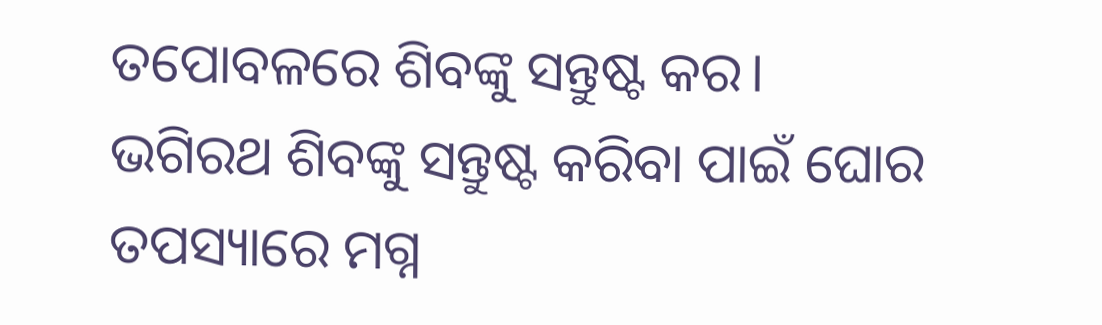ତପୋବଳରେ ଶିବଙ୍କୁ ସନ୍ତୁଷ୍ଟ କର।
ଭଗିରଥ ଶିବଙ୍କୁ ସନ୍ତୁଷ୍ଟ କରିବା ପାଇଁ ଘୋର ତପସ୍ୟାରେ ମଗ୍ନ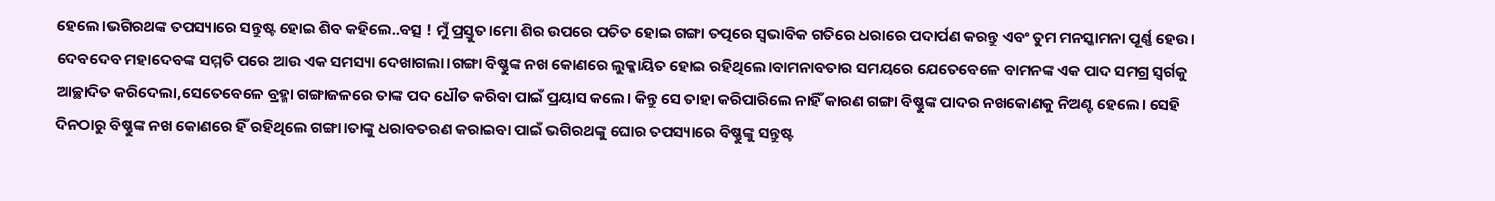ହେଲେ।ଭଗିରଥଙ୍କ ତପସ୍ୟାରେ ସନ୍ତୁଷ୍ଟ ହୋଇ ଶିବ କହିଲେ..ବତ୍ସ ! ମୁଁ ପ୍ରସ୍ତୁତ।ମୋ ଶିର ଉପରେ ପତିତ ହୋଇ ଗଙ୍ଗା ତତ୍ପରେ ସ୍ବଭାବିକ ଗତିରେ ଧରାରେ ପଦାର୍ପଣ କରନ୍ତୁ ଏବଂ ତୁମ ମନସ୍କାମନା ପୂର୍ଣ୍ଣ ହେଉ।
ଦେବଦେବ ମହାଦେବଙ୍କ ସମ୍ମତି ପରେ ଆଉ ଏକ ସମସ୍ୟା ଦେଖାଗଲା।ଗଙ୍ଗା ବିଷ୍ଣୁଙ୍କ ନଖ କୋଣରେ ଲୁକ୍କାୟିତ ହୋଇ ରହିଥିଲେ।ବାମନାବତାର ସମୟରେ ଯେତେବେଳେ ବାମନଙ୍କ ଏକ ପାଦ ସମଗ୍ର ସ୍ବର୍ଗକୁ ଆଚ୍ଛାଦିତ କରିଦେଲା,ସେତେବେଳେ ବ୍ରହ୍ମା ଗଙ୍ଗାଜଳରେ ତାଙ୍କ ପଦ ଧୌତ କରିବା ପାଇଁ ପ୍ରୟାସ କଲେ। କିନ୍ତୁ ସେ ତାହା କରିପାରିଲେ ନାହିଁ କାରଣ ଗଙ୍ଗା ବିଷ୍ଣୁଙ୍କ ପାଦର ନଖକୋଣକୁ ନିଅଣ୍ଟ ହେଲେ। ସେହି ଦିନଠାରୁ ବିଷ୍ଣୁଙ୍କ ନଖ କୋଣରେ ହିଁ ରହିଥିଲେ ଗଙ୍ଗା।ତାଙ୍କୁ ଧରାବତରଣ କରାଇବା ପାଇଁ ଭଗିରଥଙ୍କୁ ଘୋର ତପସ୍ୟାରେ ବିଷ୍ଣୁଙ୍କୁ ସନ୍ତୁଷ୍ଟ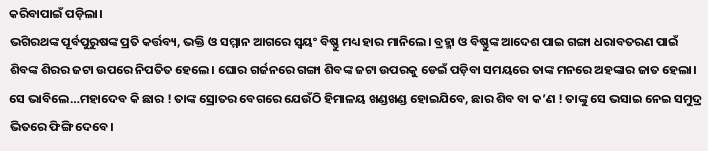କରିବାପାଇଁ ପଡ଼ିଲା।
ଭଗିରଥଙ୍କ ପୂର୍ବପୁରୁଷଙ୍କ ପ୍ରତି କର୍ତ୍ତବ୍ୟ, ଭକ୍ତି ଓ ସମ୍ମାନ ଆଗରେ ସ୍ବୟଂ ବିଷ୍ଣୁ ମଧ୍ୟ ହାର ମାନିଲେ। ବ୍ରହ୍ମା ଓ ବିଷ୍ଣୁଙ୍କ ଆଦେଶ ପାଇ ଗଙ୍ଗା ଧରାବତରଣ ପାଇଁ ଶିବଙ୍କ ଶିରର ଜଟା ଉପରେ ନିପତିତ ହେଲେ। ଘୋର ଗର୍ଜନରେ ଗଙ୍ଗା ଶିବଙ୍କ ଜଟା ଉପରକୁ ଡେଇଁ ପଡ଼ିବା ସମୟରେ ତାଙ୍କ ମନରେ ଅହଙ୍କାର ଜାତ ହେଲା। ସେ ଭାବିଲେ…ମହାଦେବ କି ଛାର ! ତାଙ୍କ ସ୍ରୋତର ବେଗରେ ଯେଉଁଠି ହିମାଳୟ ଖଣ୍ଡଖଣ୍ଡ ହୋଇଯିବେ, ଛାର ଶିବ ବା କ’ଣ ! ତାଙ୍କୁ ସେ ଭସାଇ ନେଇ ସମୁଦ୍ର ଭିତରେ ଫିଙ୍ଗି ଦେବେ।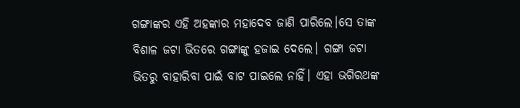ଗଙ୍ଗାଙ୍କର ଏହି ଅହଙ୍କାର ମହାଦେବ ଜାଣି ପାରିଲେ।ସେ ତାଙ୍କ ବିଶାଳ ଜଟା ଭିତରେ ଗଙ୍ଗାଙ୍କୁ ହଜାଇ ଦେଲେ। ଗଙ୍ଗା ଜଟା ଭିତରୁ ବାହାରିବା ପାଇଁ ବାଟ ପାଇଲେ ନାହିଁ। ଏହା ଭଗିରଥଙ୍କ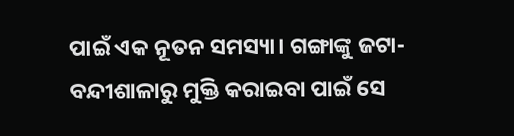ପାଇଁ ଏକ ନୂତନ ସମସ୍ୟା। ଗଙ୍ଗାଙ୍କୁ ଜଟା-ବନ୍ଦୀଶାଳାରୁ ମୁକ୍ତି କରାଇବା ପାଇଁ ସେ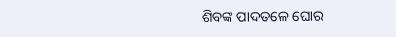ଶିବଙ୍କ ପାଦତଳେ ଘୋର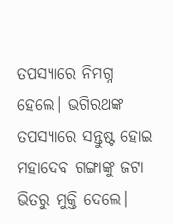ତପସ୍ୟାରେ ନିମଗ୍ନ ହେଲେ। ଭଗିରଥଙ୍କ ତପସ୍ୟାରେ ସନ୍ତୁଷ୍ଟ ହୋଇ ମହାଦେବ ଗଙ୍ଗାଙ୍କୁ ଜଟା ଭିତରୁ ମୁକ୍ତି ଦେଲେ।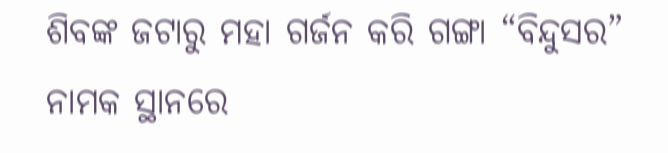ଶିବଙ୍କ ଜଟାରୁ ମହା ଗର୍ଜନ କରି ଗଙ୍ଗା “ବିନ୍ଦୁସର” ନାମକ ସ୍ଥାନରେ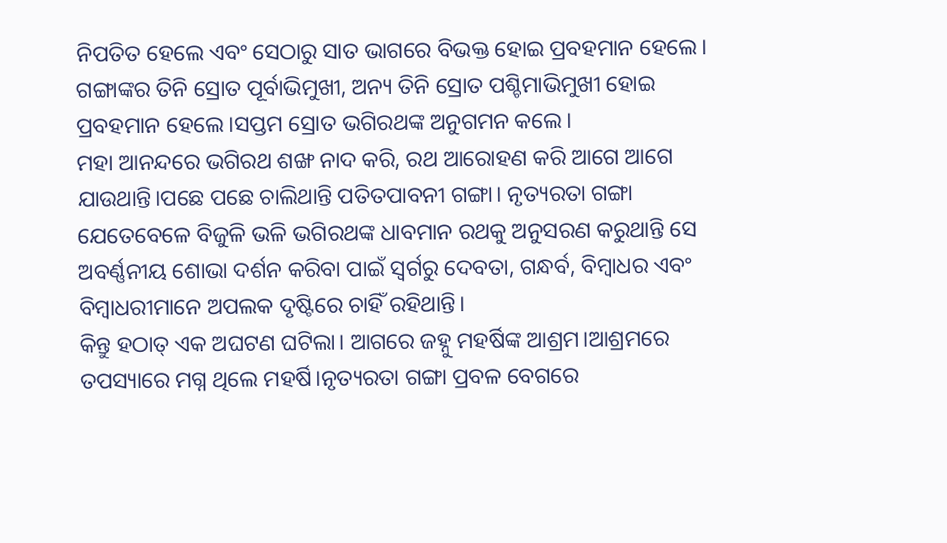ନିପତିତ ହେଲେ ଏବଂ ସେଠାରୁ ସାତ ଭାଗରେ ବିଭକ୍ତ ହୋଇ ପ୍ରବହମାନ ହେଲେ। ଗଙ୍ଗାଙ୍କର ତିନି ସ୍ରୋତ ପୂର୍ବାଭିମୁଖୀ, ଅନ୍ୟ ତିନି ସ୍ରୋତ ପଶ୍ଚିମାଭିମୁଖୀ ହୋଇ ପ୍ରବହମାନ ହେଲେ।ସପ୍ତମ ସ୍ରୋତ ଭଗିରଥଙ୍କ ଅନୁଗମନ କଲେ।
ମହା ଆନନ୍ଦରେ ଭଗିରଥ ଶଙ୍ଖ ନାଦ କରି, ରଥ ଆରୋହଣ କରି ଆଗେ ଆଗେ ଯାଉଥାନ୍ତି।ପଛେ ପଛେ ଚାଲିଥାନ୍ତି ପତିତପାବନୀ ଗଙ୍ଗା। ନୃତ୍ୟରତା ଗଙ୍ଗା ଯେତେବେଳେ ବିଜୁଳି ଭଳି ଭଗିରଥଙ୍କ ଧାବମାନ ରଥକୁ ଅନୁସରଣ କରୁଥାନ୍ତି ସେ ଅବର୍ଣ୍ଣନୀୟ ଶୋଭା ଦର୍ଶନ କରିବା ପାଇଁ ସ୍ବର୍ଗରୁ ଦେବତା, ଗନ୍ଧର୍ବ, ବିମ୍ବାଧର ଏବଂ ବିମ୍ବାଧରୀମାନେ ଅପଲକ ଦୃଷ୍ଟିରେ ଚାହିଁ ରହିଥାନ୍ତି।
କିନ୍ତୁ ହଠାତ୍ ଏକ ଅଘଟଣ ଘଟିଲା। ଆଗରେ ଜହ୍ନୁ ମହର୍ଷିଙ୍କ ଆଶ୍ରମ।ଆଶ୍ରମରେ ତପସ୍ୟାରେ ମଗ୍ନ ଥିଲେ ମହର୍ଷି।ନୃତ୍ୟରତା ଗଙ୍ଗା ପ୍ରବଳ ବେଗରେ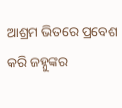ଆଶ୍ରମ ଭିତରେ ପ୍ରବେଶ କରି ଜହ୍ନୁଙ୍କର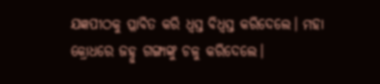ଯଜ୍ଞପୀଠକୁ ପ୍ଳାବିତ କରି ଧ୍ବସ୍ତ ବିଧ୍ବସ୍ତ କରିଦେଲେ। ମହା କ୍ରୋଧରେ ଜହ୍ନୁ ଗଙ୍ଗାଙ୍କୁ ଚଳୁ କରିଦେଲେ।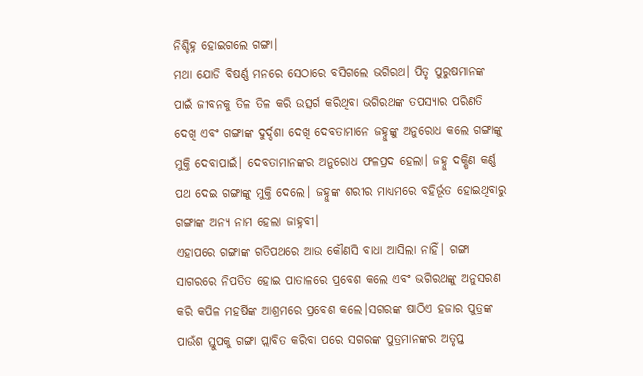ନିଶ୍ଚିହ୍ନ ହୋଇଗଲେ ଗଙ୍ଗା।
ମଥା ଯୋଡି ବିଷର୍ଣ୍ଣ ମନରେ ସେଠାରେ ବସିଗଲେ ଭଗିରଥ। ପିତୃ ପୁରୁଷମାନଙ୍କ ପାଇଁ ଜୀବନକୁ ତିଳ ତିଳ କରି ଉତ୍ସର୍ଗ କରିଥିବା ଭଗିରଥଙ୍କ ତପସ୍ୟାର ପରିଣତି ଦେଖି ଏବଂ ଗଙ୍ଗାଙ୍କ ଦୁର୍ଦ୍ଦଶା ଦେଖି ଦେବତାମାନେ ଜହ୍ନୁଙ୍କୁ ଅନୁରୋଧ କଲେ ଗଙ୍ଗାଙ୍କୁ ମୁକ୍ତି ଦେବାପାଇଁ। ଦେବତାମାନଙ୍କର ଅନୁରୋଧ ଫଳପ୍ରଦ ହେଲା। ଜହ୍ନୁ ଦକ୍ଷିଣ କର୍ଣ୍ଣ ପଥ ଦେଇ ଗଙ୍ଗାଙ୍କୁ ମୁକ୍ତି ଦେଲେ। ଜହ୍ନୁଙ୍କ ଶରୀର ମାଧ୍ଯମରେ ବହିର୍ଭୂତ ହୋଇଥିବାରୁ ଗଙ୍ଗାଙ୍କ ଅନ୍ୟ ନାମ ହେଲା ଜାହ୍ନବୀ।
ଏହାପରେ ଗଙ୍ଗାଙ୍କ ଗତିପଥରେ ଆଉ କୌଣସି ବାଧା ଆସିଲା ନାହିଁ। ଗଙ୍ଗା ସାଗରରେ ନିପତିତ ହୋଇ ପାତାଳରେ ପ୍ରବେଶ କଲେ ଏବଂ ଭଗିରଥଙ୍କୁ ଅନୁସରଣ କରି କପିଳ ମହର୍ଷିଙ୍କ ଆଶ୍ରମରେ ପ୍ରବେଶ କଲେ।ସଗରଙ୍କ ଷାଠିଏ ହଜାର ପୁତ୍ରଙ୍କ ପାଉଁଶ ସ୍ତୁପକୁ ଗଙ୍ଗା ପ୍ଲାବିତ କରିବା ପରେ ସଗରଙ୍କ ପୁତ୍ରମାନଙ୍କର ଅତୃପ୍ତ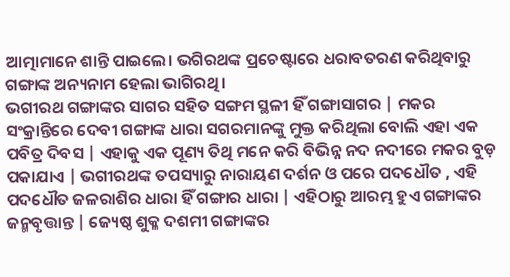ଆତ୍ମାମାନେ ଶାନ୍ତି ପାଇଲେ। ଭଗିରଥଙ୍କ ପ୍ରଚେଷ୍ଟାରେ ଧରାବତରଣ କରିଥିବାରୁ ଗଙ୍ଗାଙ୍କ ଅନ୍ୟନାମ ହେଲା ଭାଗିରଥି।
ଭଗୀରଥ ଗଙ୍ଗାଙ୍କର ସାଗର ସହିତ ସଙ୍ଗମ ସ୍ଥଳୀ ହିଁ ଗଙ୍ଗାସାଗର | ମକର ସଂକ୍ରାନ୍ତିରେ ଦେବୀ ଗଙ୍ଗାଙ୍କ ଧାରା ସଗରମାନଙ୍କୁ ମୁକ୍ତ କରିଥିଲା ବୋଲି ଏହା ଏକ ପବିତ୍ର ଦିବସ | ଏହାକୁ ଏକ ପୂଣ୍ୟ ତିଥି ମନେ କରି ବିଭିନ୍ନ ନଦ ନଦୀରେ ମକର ବୁଡ଼ ପକାଯାଏ | ଭଗୀରଥଙ୍କ ତପସ୍ୟାରୁ ନାରାୟଣ ଦର୍ଶନ ଓ ପରେ ପଦଧୌତ , ଏହି ପଦଧୌତ ଜଳରାଶିର ଧାରା ହିଁ ଗଙ୍ଗାର ଧାରା | ଏହିଠାରୁ ଆରମ୍ଭ ହୁଏ ଗଙ୍ଗାଙ୍କର ଜନ୍ମବୃତ୍ତାନ୍ତ | ଜ୍ୟେଷ୍ଠ ଶୁକ୍ଳ ଦଶମୀ ଗଙ୍ଗାଙ୍କର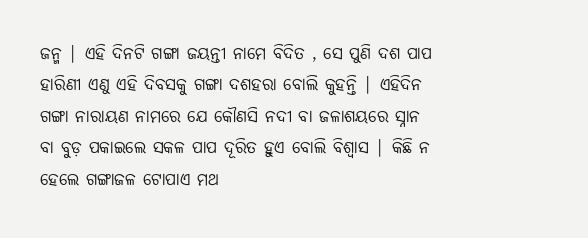ଜନ୍ମ | ଏହି ଦିନଟି ଗଙ୍ଗା ଜୟନ୍ତୀ ନାମେ ବିଦିତ , ସେ ପୁଣି ଦଶ ପାପ ହାରିଣୀ ଏଣୁ ଏହି ଦିବସକୁ ଗଙ୍ଗା ଦଶହରା ବୋଲି କୁହନ୍ତି | ଏହିଦିନ ଗଙ୍ଗା ନାରାୟଣ ନାମରେ ଯେ କୌଣସି ନଦୀ ବା ଜଳାଶୟରେ ସ୍ନାନ ବା ବୁଡ଼ ପକାଇଲେ ସକଳ ପାପ ଦୂରିତ ହୁଏ ବୋଲି ବିଶ୍ୱାସ | କିଛି ନ ହେଲେ ଗଙ୍ଗାଜଳ ଟୋପାଏ ମଥ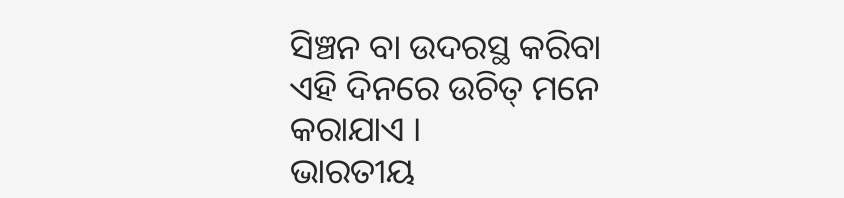ସିଞ୍ଚନ ବା ଉଦରସ୍ଥ କରିବା ଏହି ଦିନରେ ଉଚିତ୍ ମନେ କରାଯାଏ ।
ଭାରତୀୟ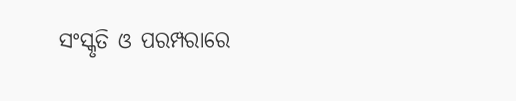ସଂସ୍କୃତି ଓ ପରମ୍ପରାରେ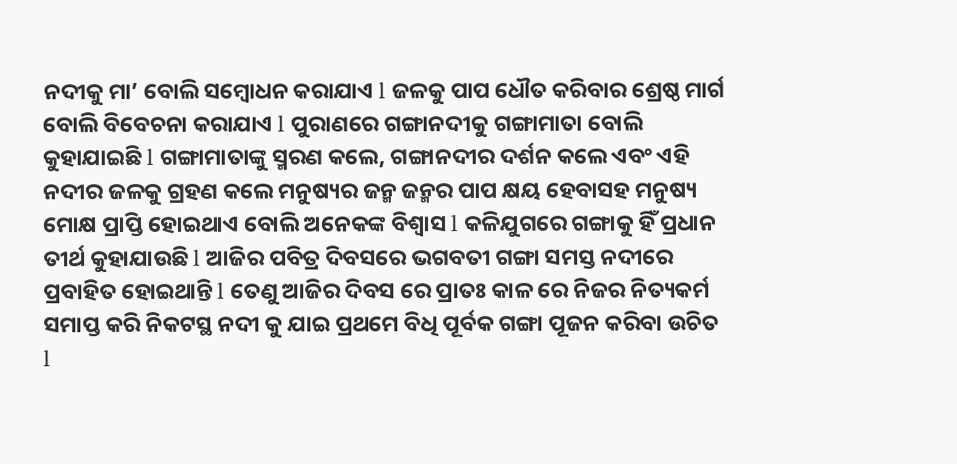ନଦୀକୁ ମା’ ବୋଲି ସମ୍ବୋଧନ କରାଯାଏ l ଜଳକୁ ପାପ ଧୌତ କରିବାର ଶ୍ରେଷ୍ଠ ମାର୍ଗ ବୋଲି ବିବେଚନା କରାଯାଏ l ପୁରାଣରେ ଗଙ୍ଗାନଦୀକୁ ଗଙ୍ଗାମାତା ବୋଲି କୁହାଯାଇଛି l ଗଙ୍ଗାମାତାଙ୍କୁ ସ୍ମରଣ କଲେ, ଗଙ୍ଗାନଦୀର ଦର୍ଶନ କଲେ ଏବଂ ଏହି ନଦୀର ଜଳକୁ ଗ୍ରହଣ କଲେ ମନୁଷ୍ୟର ଜନ୍ମ ଜନ୍ମର ପାପ କ୍ଷୟ ହେବାସହ ମନୁଷ୍ୟ ମୋକ୍ଷ ପ୍ରାପ୍ତି ହୋଇଥାଏ ବୋଲି ଅନେକଙ୍କ ବିଶ୍ୱାସ l କଳିଯୁଗରେ ଗଙ୍ଗାକୁ ହିଁ ପ୍ରଧାନ ତୀର୍ଥ କୁହାଯାଉଛି l ଆଜିର ପବିତ୍ର ଦିବସରେ ଭଗବତୀ ଗଙ୍ଗା ସମସ୍ତ ନଦୀରେ ପ୍ରବାହିତ ହୋଇଥାନ୍ତି l ତେଣୁ ଆଜିର ଦିବସ ରେ ପ୍ରାତଃ କାଳ ରେ ନିଜର ନିତ୍ୟକର୍ମ ସମାପ୍ତ କରି ନିକଟସ୍ଥ ନଦୀ କୁ ଯାଇ ପ୍ରଥମେ ବିଧି ପୂର୍ବକ ଗଙ୍ଗା ପୂଜନ କରିବା ଉଚିତ l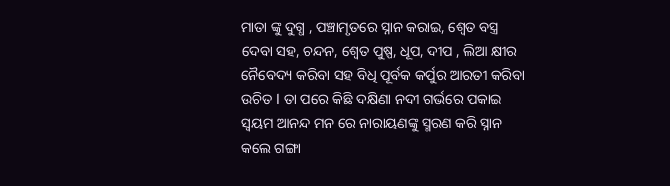ମାତା ଙ୍କୁ ଦୁଗ୍ଧ , ପଞ୍ଚାମୃତରେ ସ୍ନାନ କରାଇ, ଶ୍ୱେତ ବସ୍ତ୍ର ଦେବା ସହ, ଚନ୍ଦନ, ଶ୍ୱେତ ପୁଷ୍ପ, ଧୂପ, ଦୀପ , ଲିଆ କ୍ଷୀର ନୈବେଦ୍ୟ କରିବା ସହ ବିଧି ପୂର୍ବକ କର୍ପୁର ଆରତୀ କରିବା ଉଚିତ l ତା ପରେ କିଛି ଦକ୍ଷିଣା ନଦୀ ଗର୍ଭରେ ପକାଇ ସ୍ଵୟମ ଆନନ୍ଦ ମନ ରେ ନାରାୟଣଙ୍କୁ ସ୍ମରଣ କରି ସ୍ନାନ କଲେ ଗଙ୍ଗା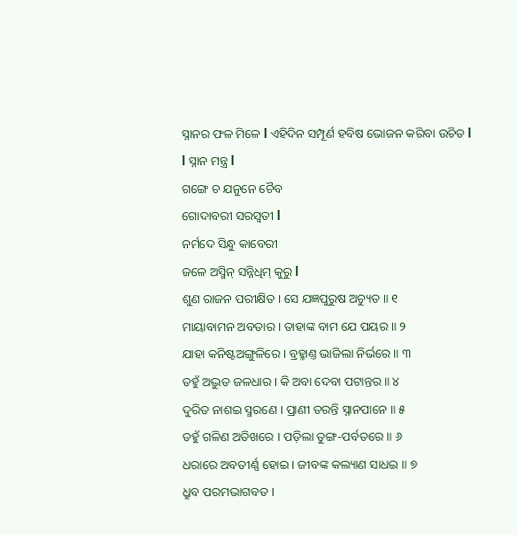ସ୍ନାନର ଫଳ ମିଳେ l ଏହିଦିନ ସମ୍ପୂର୍ଣ ହବିଷ ଭୋଜନ କରିବା ଉଚିତ l
l ସ୍ନାନ ମନ୍ତ୍ର l
ଗଙ୍ଗେ ଚ ଯନୁନେ ଚୈବ
ଗୋଦାବରୀ ସରସ୍ବତୀ l
ନର୍ମଦେ ସିନ୍ଧୁ କାବେରୀ
ଜଳେ ଅସ୍ମିନ୍ ସନ୍ନିଧିମ୍ କୁରୁ l
ଶୁଣ ରାଜନ ପରୀକ୍ଷିତ । ସେ ଯଜ୍ଞପୁରୁଷ ଅଚ୍ୟୁତ ॥ ୧
ମାୟାବାମନ ଅବତାର । ତାହାଙ୍କ ବାମ ଯେ ପୟର ॥ ୨
ଯାହା କନିଷ୍ଟଅଙ୍ଗୁଳିରେ । ବ୍ରହ୍ମାଣ୍ତ ଭାଜିଲା ନିର୍ଭରେ ॥ ୩
ତହୁଁ ଅଦ୍ଭୁତ ଜଳଧାର । କି ଅବା ଦେବା ପଟାନ୍ତର ॥ ୪
ଦୁରିତ ନାଶଇ ସ୍ମରଣେ । ପ୍ରାଣୀ ତରନ୍ତି ସ୍ନାନପାନେ ॥ ୫
ତହୁଁ ଗଳିଣ ଅତିଖରେ । ପଡ଼ିଲା ତୁଙ୍ଗ-ପର୍ବତରେ ॥ ୬
ଧରାରେ ଅବତୀର୍ଣ୍ଣ ହୋଇ । ଜୀବଙ୍କ କଲ୍ୟାଣ ସାଧଇ ॥ ୭
ଧ୍ରୁବ ପରମଭାଗବତ ।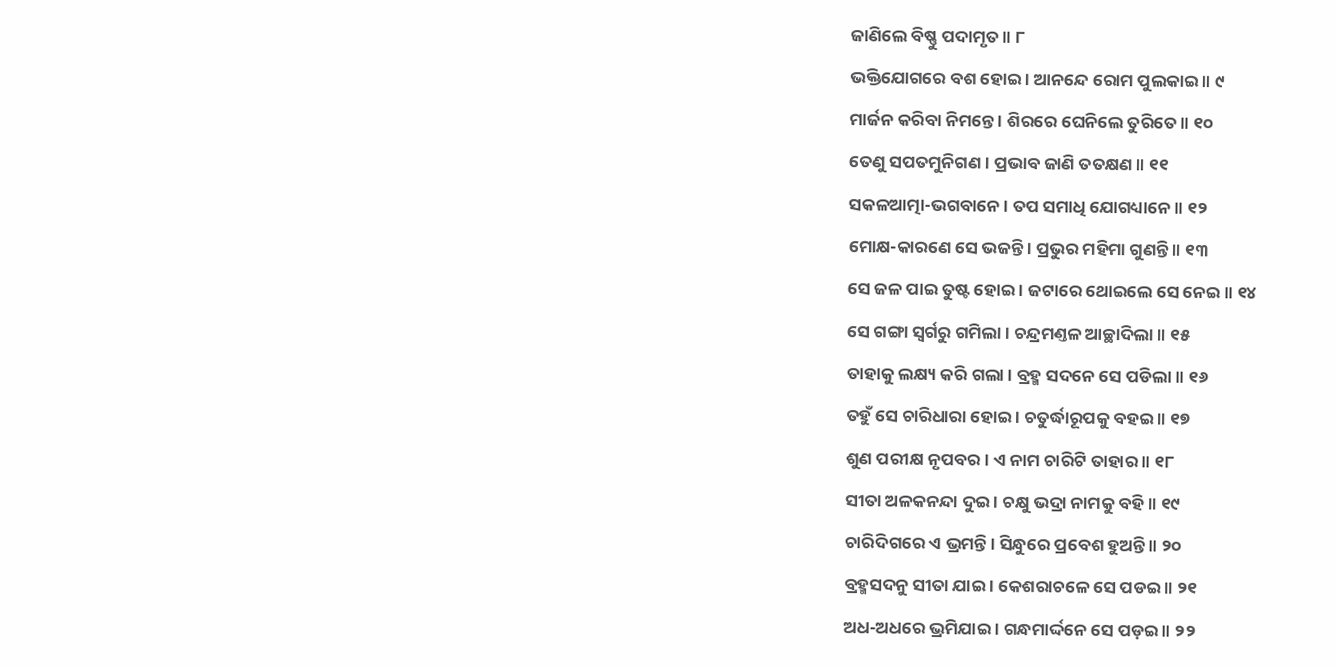ଜାଣିଲେ ବିଷ୍ଣୁ ପଦାମୃତ ॥ ୮
ଭକ୍ତିଯୋଗରେ ବଶ ହୋଇ । ଆନନ୍ଦେ ରୋମ ପୁଲକାଇ ॥ ୯
ମାର୍ଜନ କରିବା ନିମନ୍ତେ । ଶିରରେ ଘେନିଲେ ତୁରିତେ ॥ ୧୦
ତେଣୁ ସପତମୁନିଗଣ । ପ୍ରଭାବ ଜାଣି ତତକ୍ଷଣ ॥ ୧୧
ସକଳଆତ୍ମା-ଭଗବାନେ । ତପ ସମାଧି ଯୋଗଧ୍ୟାନେ ॥ ୧୨
ମୋକ୍ଷ-କାରଣେ ସେ ଭଜନ୍ତି । ପ୍ରଭୁର ମହିମା ଗୁଣନ୍ତି ॥ ୧୩
ସେ ଜଳ ପାଇ ତୁଷ୍ଟ ହୋଇ । ଜଟାରେ ଥୋଇଲେ ସେ ନେଇ ॥ ୧୪
ସେ ଗଙ୍ଗା ସ୍ୱର୍ଗରୁ ଗମିଲା । ଚନ୍ଦ୍ରମଣ୍ତଳ ଆଚ୍ଛାଦିଲା ॥ ୧୫
ତାହାକୁ ଲକ୍ଷ୍ୟ କରି ଗଲା । ବ୍ରହ୍ମ ସଦନେ ସେ ପଡିଲା ॥ ୧୬
ତହୁଁ ସେ ଚାରିଧାରା ହୋଇ । ଚତୁର୍ଦ୍ଧାରୂପକୁ ବହଇ ॥ ୧୭
ଶୁଣ ପରୀକ୍ଷ ନୃପବର । ଏ ନାମ ଚାରିଟି ତାହାର ॥ ୧୮
ସୀତା ଅଳକନନ୍ଦା ଦୁଇ । ଚକ୍ଷୁ ଭଦ୍ରା ନାମକୁ ବହି ॥ ୧୯
ଚାରିଦିଗରେ ଏ ଭ୍ରମନ୍ତି । ସିନ୍ଧୁରେ ପ୍ରବେଶ ହୁଅନ୍ତି ॥ ୨୦
ବ୍ରହ୍ମସଦନୁ ସୀତା ଯାଇ । କେଶରାଚଳେ ସେ ପଡଇ ॥ ୨୧
ଅଧ-ଅଧରେ ଭ୍ରମିଯାଇ । ଗନ୍ଧମାର୍ଦ୍ଦନେ ସେ ପଡ଼ଇ ॥ ୨୨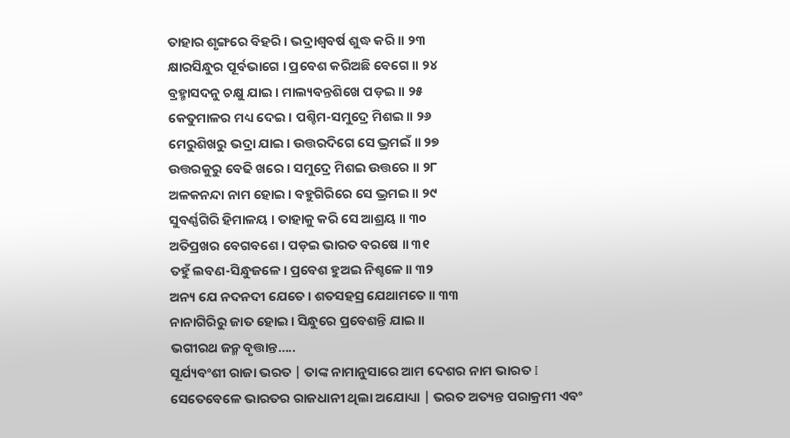ତାହାର ଶୃଙ୍ଗରେ ବିହରି । ଭଦ୍ରାଶ୍ୱବର୍ଷ ଶୁଦ୍ଧ କରି ॥ ୨୩
କ୍ଷାରସିନ୍ଧୁର ପୂର୍ବଭାଗେ । ପ୍ରବେଶ କରିଅଛି ବେଗେ ॥ ୨୪
ବ୍ରହ୍ମାସଦନୁ ଚକ୍ଷୁ ଯାଇ । ମାଲ୍ୟବନ୍ତଶିଖେ ପଡ଼ଇ ॥ ୨୫
କେତୁମାଳର ମଧ୍ୟ ଦେଇ । ପଶ୍ଚିମ-ସମୁଦ୍ରେ ମିଶଇ ॥ ୨୬
ମେରୁଶିଖରୁ ଭଦ୍ରା ଯାଇ । ଉତ୍ତରଦିଗେ ସେ ଭ୍ରମଇଁ ॥ ୨୭
ଉତ୍ତରକୁରୁ ବେଢି ଖରେ । ସମୁଦ୍ରେ ମିଶଇ ଉତ୍ତରେ ॥ ୨୮
ଅଳକନନ୍ଦା ନାମ ହୋଇ । ବହୁଗିରିରେ ସେ ଭ୍ରମଇ ॥ ୨୯
ସୁବର୍ଣ୍ଣଗିରି ହିମାଳୟ । ତାହାକୁ କରି ସେ ଆଶ୍ରୟ ॥ ୩୦
ଅତିପ୍ରଖର ବେଗବଶେ । ପଡ଼ଇ ଭାରତ ବରଷେ ॥ ୩୧
ତହୁଁ ଲବଣ-ସିନ୍ଧୁଜଳେ । ପ୍ରବେଶ ହୁଅଇ ନିଶ୍ଚଳେ ॥ ୩୨
ଅନ୍ୟ ଯେ ନଦନଦୀ ଯେତେ । ଶତସହସ୍ର ଯେଥାମତେ ॥ ୩୩
ନାନାଗିରିରୁ ଜାତ ହୋଇ । ସିନ୍ଧୁରେ ପ୍ରବେଶନ୍ତି ଯାଇ ॥
ଭଗୀରଥ ଜନ୍ମ ବୃତ୍ତାନ୍ତ…..
ସୂର୍ଯ୍ୟବଂଶୀ ରାଜା ଭରତ | ତାଙ୍କ ନାମାନୁସାରେ ଆମ ଦେଶର ନାମ ଭାରତ I ସେତେବେଳେ ଭାରତର ରାଜଧାନୀ ଥିଲା ଅଯୋଧ୍ୟା | ଭରତ ଅତ୍ୟନ୍ତ ପରାକ୍ରମୀ ଏବଂ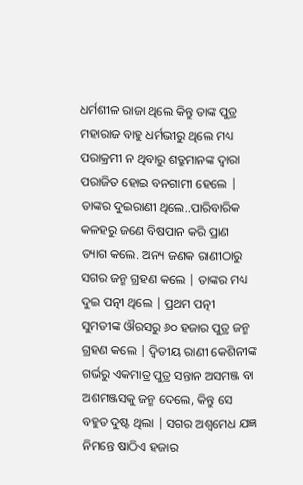ଧର୍ମଶୀଳ ରାଜା ଥିଲେ କିନ୍ତୁ ତାଙ୍କ ପୁତ୍ର ମହାରାଜ ବାହୁ ଧର୍ମଭୀରୁ ଥିଲେ ମଧ୍ୟ ପରାକ୍ରମୀ ନ ଥିବାରୁ ଶତ୍ରୁମାନଙ୍କ ଦ୍ୱାରା ପରାଜିତ ହୋଇ ବନଗାମୀ ହେଲେ | ତାଙ୍କର ଦୁଇରାଣୀ ଥିଲେ..ପାରିବାରିକ କଳହରୁ ଜଣେ ବିଷପାନ କରି ପ୍ରାଣ ତ୍ୟାଗ କଲେ. ଅନ୍ୟ ଜଣକ ରାଣୀଠାରୁ ସଗର ଜନ୍ମ ଗ୍ରହଣ କଲେ | ତାଙ୍କର ମଧ୍ୟ ଦୁଇ ପତ୍ନୀ ଥିଲେ | ପ୍ରଥମ ପତ୍ନୀ ସୁମତୀଙ୍କ ଔରସରୁ ୬୦ ହଜାର ପୁତ୍ର ଜନ୍ମ ଗ୍ରହଣ କଲେ | ଦ୍ୱିତୀୟ ରାଣୀ କେଶିନୀଙ୍କ ଗର୍ଭରୁ ଏକମାତ୍ର ପୁତ୍ର ସନ୍ତାନ ଅସମଞ୍ଜ ବା ଅଶମଞ୍ଜସକୁ ଜନ୍ମ ଦେଲେ, କିନ୍ତୁ ସେ ବହୁତ ଦୁଷ୍ଟ ଥିଲା | ସଗର ଅଶ୍ୱମେଧ ଯଜ୍ଞ ନିମନ୍ତେ ଷାଠିଏ ହଜାର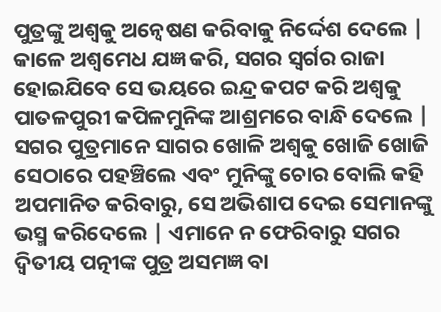ପୁତ୍ରଙ୍କୁ ଅଶ୍ୱକୁ ଅନ୍ୱେଷଣ କରିବାକୁ ନିର୍ଦ୍ଦେଶ ଦେଲେ | କାଳେ ଅଶ୍ୱମେଧ ଯଜ୍ଞ କରି, ସଗର ସ୍ୱର୍ଗର ରାଜା ହୋଇଯିବେ ସେ ଭୟରେ ଇନ୍ଦ୍ର କପଟ କରି ଅଶ୍ୱକୁ ପାତଳପୁରୀ କପିଳମୁନିଙ୍କ ଆଶ୍ରମରେ ବାନ୍ଧି ଦେଲେ | ସଗର ପୁତ୍ରମାନେ ସାଗର ଖୋଳି ଅଶ୍ୱକୁ ଖୋଜି ଖୋଜି ସେଠାରେ ପହଞ୍ଚିଲେ ଏବଂ ମୁନିଙ୍କୁ ଚୋର ବୋଲି କହି ଅପମାନିତ କରିବାରୁ, ସେ ଅଭିଶାପ ଦେଇ ସେମାନଙ୍କୁ ଭସ୍ମ କରିଦେଲେ | ଏମାନେ ନ ଫେରିବାରୁ ସଗର ଦ୍ୱିତୀୟ ପତ୍ନୀଙ୍କ ପୁତ୍ର ଅସମଜ୍ଞ ବା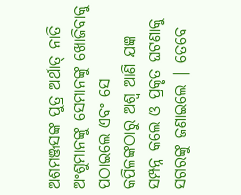ଅଶମଞ୍ଜସଙ୍କ ପୁତ୍ର ଅର୍ଥାତ୍ ନାତି ଅଂଶୁମାନଙ୍କୁ ସେମାନଙ୍କୁ ଖୋଜିବାକୁ ପଠାଇଲେ ଏବଂ ସେ କପିଳଙ୍କଠାରୁ ଅଶ୍ୱ ଆଣି ଯଜ୍ଞ ସମ୍ପନ୍ନ କଲେ ଓ ପ୍ରକୃତ ଘଟଣାକୁ ସଗରଙ୍କୁ ଜଣାଇଲେ | ତେବେ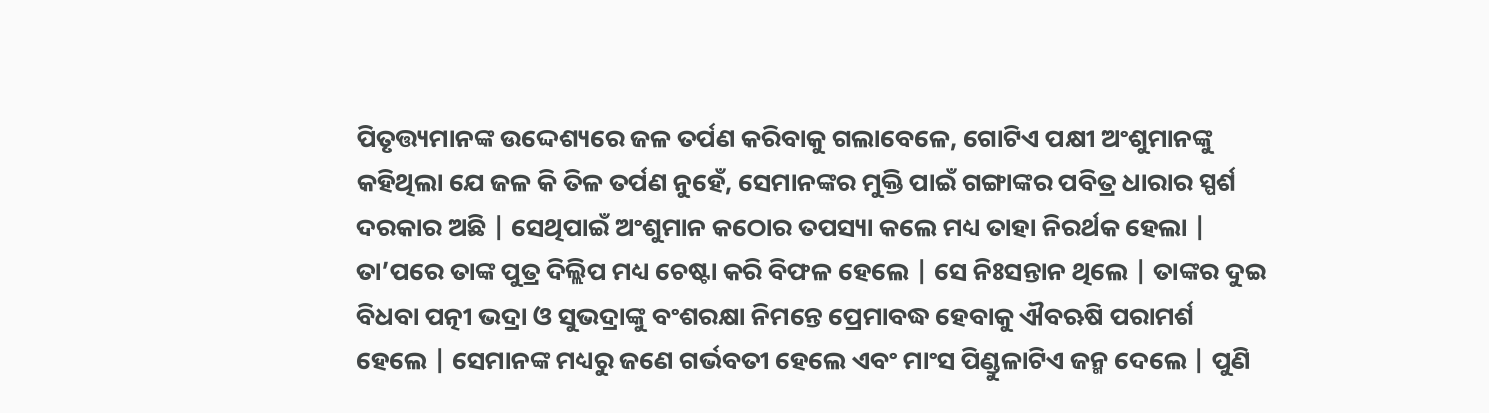ପିତୃତ୍ତ୍ୟମାନଙ୍କ ଉଦ୍ଦେଶ୍ୟରେ ଜଳ ତର୍ପଣ କରିବାକୁ ଗଲାବେଳେ, ଗୋଟିଏ ପକ୍ଷୀ ଅଂଶୁମାନଙ୍କୁ କହିଥିଲା ଯେ ଜଳ କି ତିଳ ତର୍ପଣ ନୁହେଁ, ସେମାନଙ୍କର ମୁକ୍ତି ପାଇଁ ଗଙ୍ଗାଙ୍କର ପବିତ୍ର ଧାରାର ସ୍ପର୍ଶ ଦରକାର ଅଛି | ସେଥିପାଇଁ ଅଂଶୁମାନ କଠୋର ତପସ୍ୟା କଲେ ମଧ୍ୟ ତାହା ନିରର୍ଥକ ହେଲା | ତା’ପରେ ତାଙ୍କ ପୁତ୍ର ଦିଲ୍ଲିପ ମଧ୍ୟ ଚେଷ୍ଟା କରି ବିଫଳ ହେଲେ | ସେ ନିଃସନ୍ତାନ ଥିଲେ | ତାଙ୍କର ଦୁଇ ବିଧବା ପତ୍ନୀ ଭଦ୍ରା ଓ ସୁଭଦ୍ରାଙ୍କୁ ବଂଶରକ୍ଷା ନିମନ୍ତେ ପ୍ରେମାବଦ୍ଧ ହେବାକୁ ଐବଋଷି ପରାମର୍ଶ ହେଲେ | ସେମାନଙ୍କ ମଧ୍ୟରୁ ଜଣେ ଗର୍ଭବତୀ ହେଲେ ଏବଂ ମାଂସ ପିଣ୍ଡୁଳାଟିଏ ଜନ୍ମ ଦେଲେ | ପୁଣି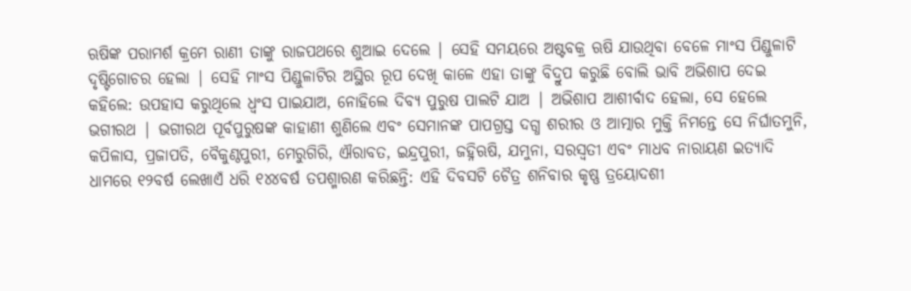ଋଷିଙ୍କ ପରାମର୍ଶ କ୍ରମେ ରାଣୀ ତାଙ୍କୁ ରାଜପଥରେ ଶୁଆଇ ଦେଲେ | ସେହି ସମୟରେ ଅଷ୍ଟବକ୍ର ଋଷି ଯାଉଥିବା ବେଳେ ମାଂସ ପିଣ୍ଡୁଳାଟି ଦୃଷ୍ଟିଗୋଚର ହେଲା | ସେହି ମାଂସ ପିଣ୍ଡୁଳାଟିର ଅସ୍ଥିର ରୂପ ଦେଖି କାଳେ ଏହା ତାଙ୍କୁ ବିଦ୍ରୁପ କରୁଛି ବୋଲି ଭାବି ଅଭିଶାପ ଦେଇ କହିଲେ: ଉପହାସ କରୁଥିଲେ ଧ୍ୱଂସ ପାଇଯାଅ, ନୋହିଲେ ଦିବ୍ୟ ପୁରୁଷ ପାଲଟି ଯାଅ | ଅଭିଶାପ ଆଶୀର୍ବାଦ ହେଲା, ସେ ହେଲେ ଭଗୀରଥ | ଭଗୀରଥ ପୂର୍ବପୁରୁଷଙ୍କ କାହାଣୀ ଶୁଣିଲେ ଏବଂ ସେମାନଙ୍କ ପାପଗ୍ରସ୍ତ ଦଗ୍ଧ ଶରୀର ଓ ଆତ୍ମାର ମୁକ୍ତି ନିମନ୍ତେ ସେ ନିର୍ଘାତମୁନି, କପିଳାସ, ପ୍ରଜାପତି, ବୈକୁଣ୍ଠପୁରୀ, ମେରୁଗିରି, ଐରାବତ, ଇନ୍ଦ୍ରପୁରୀ, ଜହ୍ନିଋଷି, ଯମୁନା, ସରସ୍ୱତୀ ଏବଂ ମାଧବ ନାରାୟଣ ଇତ୍ୟାଦି ଧାମରେ ୧୨ବର୍ଷ ଲେଖାଏଁ ଧରି ୧୪୪ବର୍ଷ ତପଶ୍ମାରଣ କରିଛନ୍ତି: ଏହି ଦିବସଟି ଚୈତ୍ର ଶନିବାର କୃଷ୍ଣ ତ୍ରୟୋଦଶୀ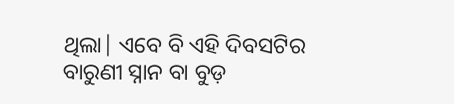ଥିଲା| ଏବେ ବି ଏହି ଦିବସଟିର ବାରୁଣୀ ସ୍ନାନ ବା ବୁଡ଼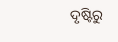ଦୃଷ୍ଟିରୁ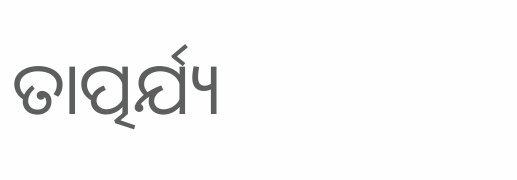ତାତ୍ପର୍ଯ୍ୟ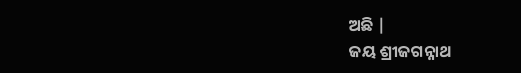ଅଛି |
ଜୟ ଶ୍ରୀଜଗନ୍ନାଥ